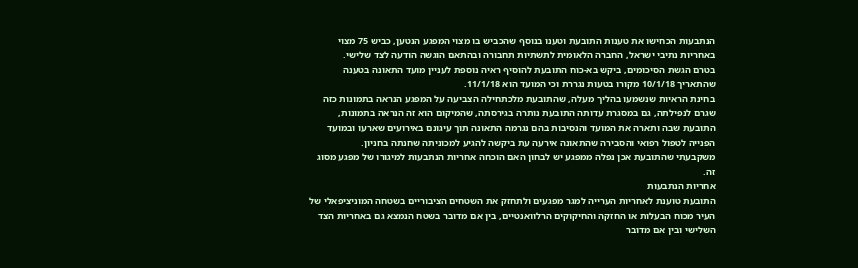הנתבעות הכחישו את טענות התובעת וטענו בנוסף שהכביש בו מצוי המפגע הנטען, כביש 75 מצוי באחריות נתיבי ישראל, החברה הלאומית לתשתיות תחבורה ובהתאם הוגשה הודעה לצד שלישי.
בטרם הגשת הסיכומים, ביקש בא-כוח התובעת להוסיף ראיה נוספת לעניין מועד התאונה בטענה שהתאריך 10/1/18 מקורו בטעות נגררת וכי המועד הוא 11/1/18.
בחינת הראיות שנשמעו בהליך מעלה, שהתובעת מלכתחילה הצביעה על המפגע הנראה בתמונות כזה שגרם לנפילתה, גם במסגרת עדותה התובעת נותרה בגירסתה, שהמיקום הוא זה הנראה בתמונות, התובעת שבה ותארה את המועד והנסיבות בהם נגרמה התאונה תוך עיגונם באירועים שארעו ובמועד הפנייה לטפול רפואי והסבירה שהתאונה אירעה עת ביקשה להגיע למכוניתה שחנתה בחניון.
משקבעתי שהתובעת אכן נפלה ממפגע יש לבחון האם הוכחה אחריות הנתבעות למיגורו של מפגע מסוג זה.
אחריות הנתבעות
התובעת טוענת לאחריות הערייה למגר מפגעים ולתחזק את השטחים הציבוריים בשטחה המוניציפאלי של העיר מכוח הבעלות או החזקה והחיקוקים הרלוואנטיים, בין אם מדובר בשטח הנמצא גם באחריות הצד השלישי ובין אם מדובר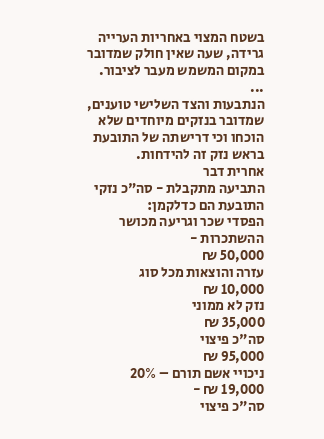בשטח המצוי באחריות הערייה גרידה, שעה שאין חולק שמדובר במקום המשמש מעבר לציבור.
...
הנתבעות והצד השלישי טוענים, שמדובר בנזקים מיוחדים שלא הוכחו וכי דרישתה של התובעת בראש נזק זה להידחות.
אחרית דבר
התביעה מתקבלת - סה"כ נזקי התובעת הם כדלקמן:
הפסדי שכר וגריעה מכושר ההשתכרות -
50,000 ₪
עזרה והוצאות מכל סוג
10,000 ₪
נזק לא ממוני
35,000 ₪
סה"כ פיצוי
95,000 ₪
ניכויי אשם תורם – 20%
19,000 ₪ -
סה"כ פיצוי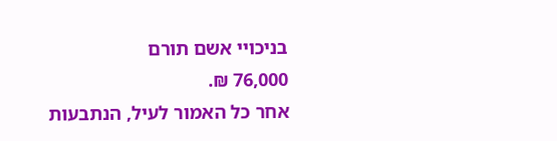בניכויי אשם תורם
76,000 ₪.
אחר כל האמור לעיל, הנתבעות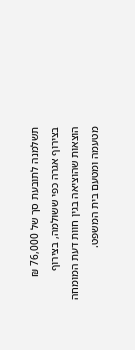תשלמנה לתובעת סך של 76,000 ₪ בצירוף אגרה כפי ששולמה, בצירוף הוצאות שהוציאה בגין חוות דעת המומחה מטעמה ומטעם בית המשפט.